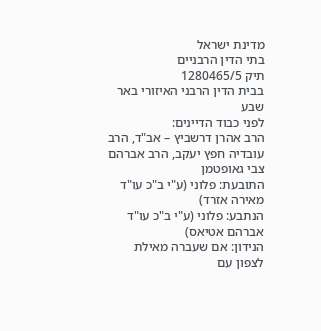מדינת ישראל
בתי הדין הרבניים
תיק 1280465/5
בבית הדין הרבני האיזורי באר שבע
לפני כבוד הדיינים:
הרב אהרן דרשביץ – אב"ד, הרב עובדיה חפץ יעקב, הרב אברהם צבי גאופטמן
התובעת: פלוני (ע"י ב"כ עו"ד מאירה אזרד)
הנתבע: פלוני (ע"י ב"כ עו"ד אברהם אטיאס)
הנידון: אם שעברה מאילת לצפון עם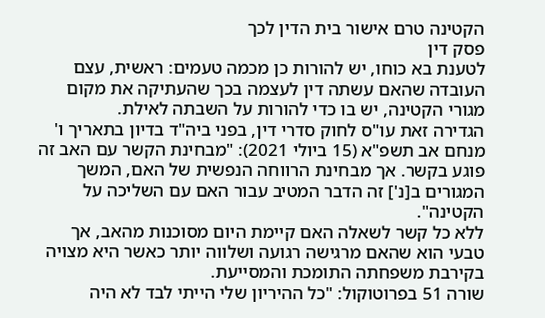הקטינה טרם אישור בית הדין לכך
פסק דין
לטענת בא כוחו, יש להורות כן מכמה טעמים: ראשית, עצם העובדה שהאם עשתה דין לעצמה בכך שהעתיקה את מקום מגורי הקטינה, יש בו כדי להורות על השבתה לאילת.
הגדירה זאת עו"ס לחוק סדרי דין, בפני ביה"ד בדיון בתאריך ו' מנחם אב תשפ"א (15 ביולי 2021): "מבחינת הקשר עם האב זה פוגע בקשר. אך מבחינת הרווחה הנפשית של האם, המשך המגורים ב[נ'] זה הדבר המטיב עבור האם עם השליכה על הקטינה".
ללא כל קשר לשאלה האם קיימת היום מסוכנות מהאב, אך טבעי הוא שהאם מרגישה רגועה ושלווה יותר כאשר היא מצויה בקירבת משפחתה התומכת והמסייעת.
שורה 51 בפרוטוקול: "כל ההיריון שלי הייתי לבד לא היה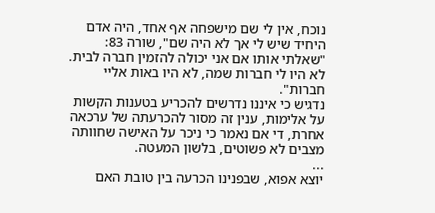נוכח, אין לי שם מישפחה אף אחד, היה אדם היחיד שיש לי אך לא היה שם", שורה 83: "שאלתי אותו אם אני יכולה להזמין חברה לבית. לא היו לי חברות שמה, לא היו באות אליי חברות".
נדגיש כי איננו נדרשים להכריע בטענות הקשות על אלימות, ענין זה מסור להכרעתה של ערכאה אחרת, די אם נאמר כי ניכר על האישה שחוותה מצבים לא פשוטים, בלשון המעטה.
...
יוצא אפוא, שבפנינו הכרעה בין טובת האם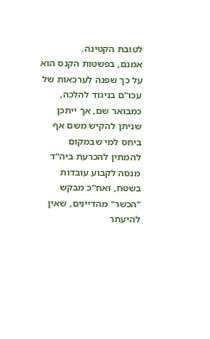לטובת הקטינה.
אמנם, בפשטות הקנס הוא על כך שפנה לערכאות של עכו"ם בניגוד להלכה, כמבואר שם, אך ייתכן שניתן להקיש משם אף ביחס למי שבמקום להמתין להכרעת ביה"ד מנסה לקבוע עובדות בשטח, ואח"כ מבקש "הכשר" מהדיינים, שאין להיעתר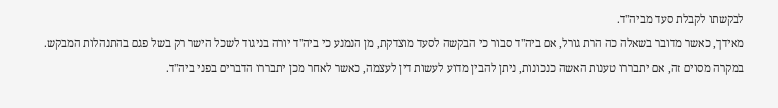לבקשתו לקבלת סעד מביה"ד.
מאידך, כאשר מדובר בשאלה כה הרת גורל, אם ביה"ד סבור כי הבקשה לסעד מוצדקת, מן הנמנע כי ביה"ד יורה בניגוד לשכל הישר רק בשל פגם בהתנהלות המבקש.
במקרה מסוים זה, אם יתבררו טענות האשה כנכונות, ניתן להבין מדוע לעשות דין לעצמה, כאשר לאחר מכן יתבררו הדברים בפני ביה"ד.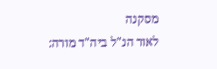מסקנה
לאור הנ"ל ביה"ד מורה: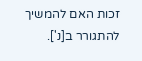זכות האם להמשיך להתגורר ב[נ'].